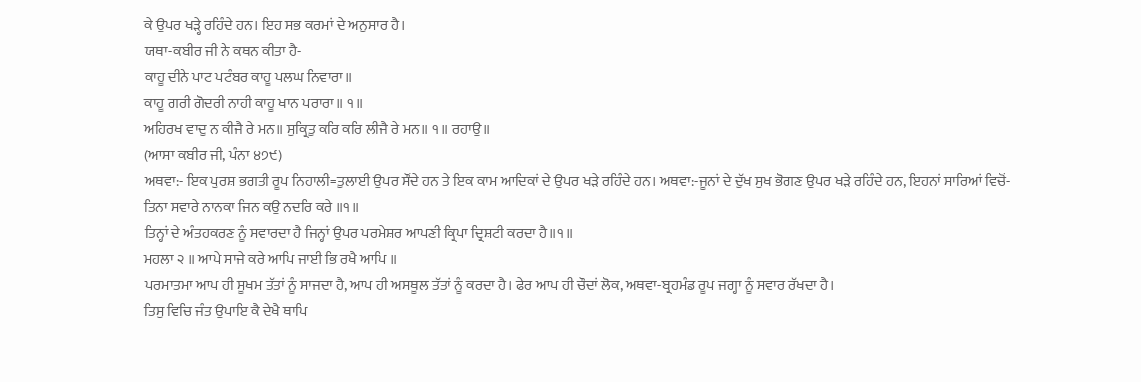ਕੇ ਉਪਰ ਖੜ੍ਹੇ ਰਹਿੰਦੇ ਹਨ। ਇਹ ਸਭ ਕਰਮਾਂ ਦੇ ਅਨੁਸਾਰ ਹੈ।
ਯਥਾ-ਕਬੀਰ ਜੀ ਨੇ ਕਥਨ ਕੀਤਾ ਹੈ-
ਕਾਹੂ ਦੀਨੇ ਪਾਟ ਪਟੰਬਰ ਕਾਹੂ ਪਲਘ ਨਿਵਾਰਾ॥
ਕਾਹੂ ਗਰੀ ਗੋਦਰੀ ਨਾਹੀ ਕਾਹੂ ਖਾਨ ਪਰਾਰਾ॥ ੧॥
ਅਹਿਰਖ ਵਾਦੁ ਨ ਕੀਜੈ ਰੇ ਮਨ॥ ਸੁਕ੍ਰਿਤੁ ਕਰਿ ਕਰਿ ਲੀਜੈ ਰੇ ਮਨ॥ ੧॥ ਰਹਾਉ॥
(ਆਸਾ ਕਬੀਰ ਜੀ, ਪੰਨਾ ੪੭੯)
ਅਥਵਾ:- ਇਕ ਪੁਰਸ਼ ਭਗਤੀ ਰੂਪ ਨਿਹਾਲੀ=ਤੁਲਾਈ ਉਪਰ ਸੌਂਦੇ ਹਨ ਤੇ ਇਕ ਕਾਮ ਆਦਿਕਾਂ ਦੇ ਉਪਰ ਖੜੇ ਰਹਿੰਦੇ ਹਨ। ਅਥਵਾ:-ਜੂਨਾਂ ਦੇ ਦੁੱਖ ਸੁਖ ਭੋਗਣ ਉਪਰ ਖੜੇ ਰਹਿੰਦੇ ਹਨ, ਇਹਨਾਂ ਸਾਰਿਆਂ ਵਿਚੋਂ-
ਤਿਨਾ ਸਵਾਰੇ ਨਾਨਕਾ ਜਿਨ ਕਉ ਨਦਰਿ ਕਰੇ ॥੧॥
ਤਿਨ੍ਹਾਂ ਦੇ ਅੰਤਹਕਰਣ ਨੂੰ ਸਵਾਰਦਾ ਹੈ ਜਿਨ੍ਹਾਂ ਉਪਰ ਪਰਮੇਸ਼ਰ ਆਪਣੀ ਕ੍ਰਿਪਾ ਦ੍ਰਿਸ਼ਟੀ ਕਰਦਾ ਹੈ॥੧॥
ਮਹਲਾ ੨ ॥ ਆਪੇ ਸਾਜੇ ਕਰੇ ਆਪਿ ਜਾਈ ਭਿ ਰਖੈ ਆਪਿ ॥
ਪਰਮਾਤਮਾ ਆਪ ਹੀ ਸੂਖਮ ਤੱਤਾਂ ਨੂੰ ਸਾਜਦਾ ਹੈ, ਆਪ ਹੀ ਅਸਥੂਲ ਤੱਤਾਂ ਨੂੰ ਕਰਦਾ ਹੈ। ਫੇਰ ਆਪ ਹੀ ਚੌਦਾਂ ਲੋਕ, ਅਥਵਾ-ਬ੍ਰਹਮੰਡ ਰੂਪ ਜਗ੍ਹਾ ਨੂੰ ਸਵਾਰ ਰੱਖਦਾ ਹੈ।
ਤਿਸੁ ਵਿਚਿ ਜੰਤ ਉਪਾਇ ਕੈ ਦੇਖੈ ਥਾਪਿ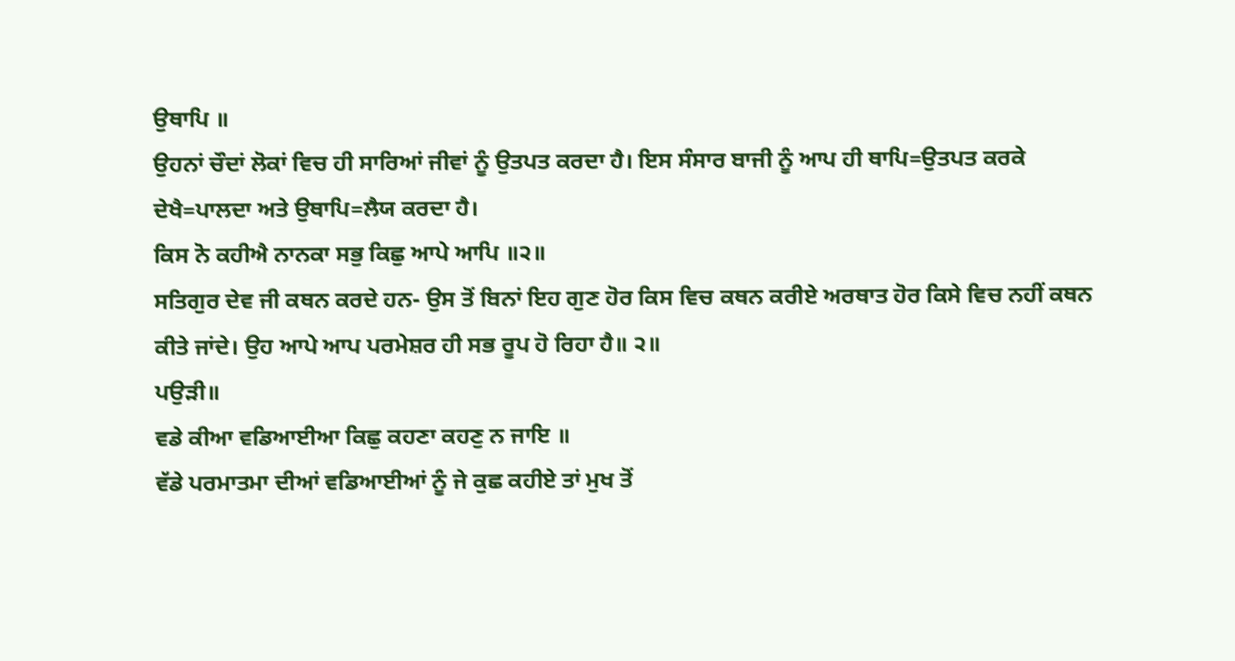ਉਥਾਪਿ ॥
ਉਹਨਾਂ ਚੌਦਾਂ ਲੋਕਾਂ ਵਿਚ ਹੀ ਸਾਰਿਆਂ ਜੀਵਾਂ ਨੂੰ ਉਤਪਤ ਕਰਦਾ ਹੈ। ਇਸ ਸੰਸਾਰ ਬਾਜੀ ਨੂੰ ਆਪ ਹੀ ਥਾਪਿ=ਉਤਪਤ ਕਰਕੇ ਦੇਖੈ=ਪਾਲਦਾ ਅਤੇ ਉਥਾਪਿ=ਲੈਯ ਕਰਦਾ ਹੈ।
ਕਿਸ ਨੋ ਕਹੀਐ ਨਾਨਕਾ ਸਭੁ ਕਿਛੁ ਆਪੇ ਆਪਿ ॥੨॥
ਸਤਿਗੁਰ ਦੇਵ ਜੀ ਕਥਨ ਕਰਦੇ ਹਨ- ਉਸ ਤੋਂ ਬਿਨਾਂ ਇਹ ਗੁਣ ਹੋਰ ਕਿਸ ਵਿਚ ਕਥਨ ਕਰੀਏ ਅਰਥਾਤ ਹੋਰ ਕਿਸੇ ਵਿਚ ਨਹੀਂ ਕਥਨ ਕੀਤੇ ਜਾਂਦੇ। ਉਹ ਆਪੇ ਆਪ ਪਰਮੇਸ਼ਰ ਹੀ ਸਭ ਰੂਪ ਹੋ ਰਿਹਾ ਹੈ॥ ੨॥
ਪਉੜੀ॥
ਵਡੇ ਕੀਆ ਵਡਿਆਈਆ ਕਿਛੁ ਕਹਣਾ ਕਹਣੁ ਨ ਜਾਇ ॥
ਵੱਡੇ ਪਰਮਾਤਮਾ ਦੀਆਂ ਵਡਿਆਈਆਂ ਨੂੰ ਜੇ ਕੁਛ ਕਹੀਏ ਤਾਂ ਮੁਖ ਤੋਂ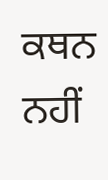ਕਥਨ ਨਹੀਂ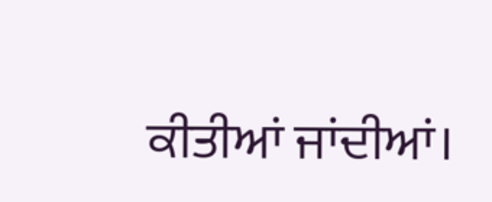ਕੀਤੀਆਂ ਜਾਂਦੀਆਂ।